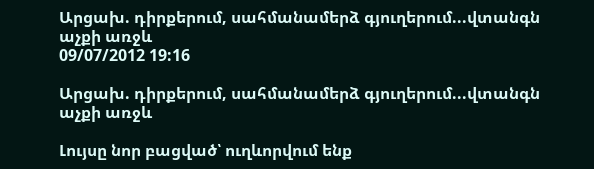Արցախ. դիրքերում, սահմանամերձ գյուղերում...վտանգն աչքի առջև
09/07/2012 19:16

Արցախ. դիրքերում, սահմանամերձ գյուղերում...վտանգն աչքի առջև

Լույսը նոր բացված՝ ուղևորվում ենք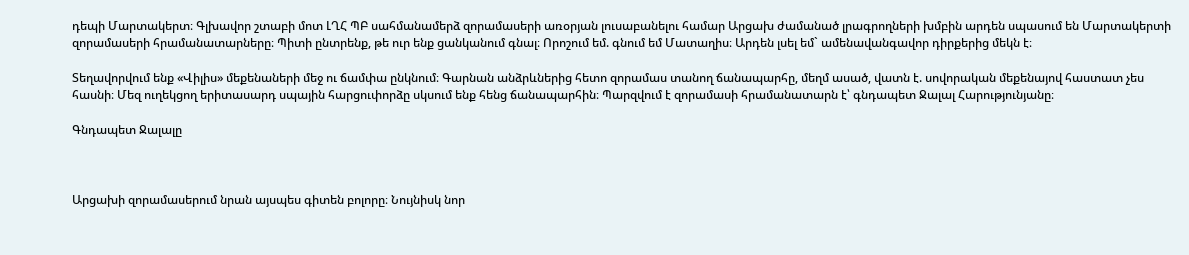դեպի Մարտակերտ։ Գլխավոր շտաբի մոտ ԼՂՀ ՊԲ սահմանամերձ զորամասերի առօրյան լուսաբանելու համար Արցախ ժամանած լրագրողների խմբին արդեն սպասում են Մարտակերտի զորամասերի հրամանատարները։ Պիտի ընտրենք, թե ուր ենք ցանկանում գնալ։ Որոշում եմ. գնում եմ Մատաղիս։ Արդեն լսել եմ` ամենավանգավոր դիրքերից մեկն է։

Տեղավորվում ենք «Վիլիս» մեքենաների մեջ ու ճամփա ընկնում։ Գարնան անձրևներից հետո զորամաս տանող ճանապարհը, մեղմ ասած, վատն է. սովորական մեքենայով հաստատ չես հասնի։ Մեզ ուղեկցող երիտասարդ սպային հարցուփորձը սկսում ենք հենց ճանապարհին։ Պարզվում է զորամասի հրամանատարն է՝ գնդապետ Ջալալ Հարությունյանը։

Գնդապետ Ջալալը



Արցախի զորամասերում նրան այսպես գիտեն բոլորը։ Նույնիսկ նոր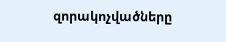զորակոչվածները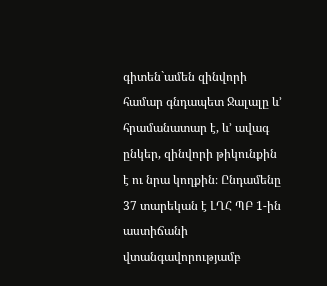գիտեն`ամեն զինվորի համար գնդապետ Ջալալը և’ հրամանատար է, և’ ավագ ընկեր, զինվորի թիկունքին է ու նրա կողքին։ Ընդամենը 37 տարեկան է ԼՂՀ ՊԲ 1-ին աստիճանի վտանգավորությամբ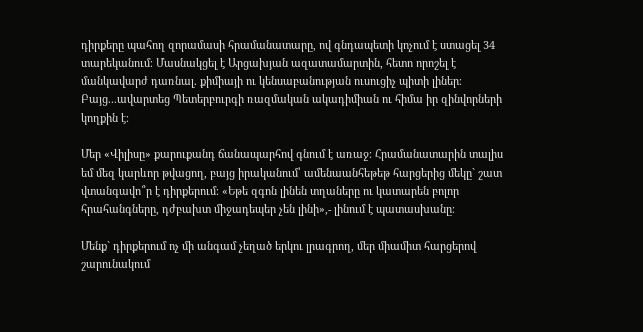դիրքերը պահող զորամասի հրամանատարը, ով գնդապետի կոչում է ստացել 34 տարեկանում։ Մասնակցել է Արցախյան ազատամարտին, հետո որոշել է մանկավարժ դառնալ. քիմիայի ու կենսաբանության ուսուցիչ պիտի լիներ։ Բայց...ավարտեց Պետերբուրգի ռազմական ակադիմիան ու հիմա իր զինվորների կողքին է։

Մեր «Վիլիսը» քարուքանդ ճանապարհով գնում է առաջ։ Հրամանատարին տալիս եմ մեզ կարևոր թվացող, բայց իրականում՝ ամենաանհեթեթ հարցերից մեկը` շատ վտանգավո՞ր է դիրքերում։ «Եթե զգոն լինեն տղաները ու կատարեն բոլոր հրահանգները, դժբախտ միջադեպեր չեն լինի»,- լինում է պատասխանը։

Մենք` դիրքերում ոչ մի անգամ չեղած երկու լրագրող, մեր միամիտ հարցերով շարունակում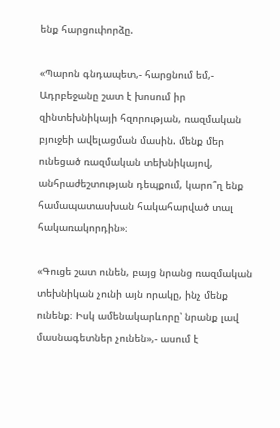ենք հարցուփորձը.

«Պարոն գնդապետ,- հարցնում եմ,- Ադրբեջանը շատ է խոսում իր զինտեխնիկայի հզորության, ռազմական բյուջեի ավելացման մասին. մենք մեր ունեցած ռազմական տեխնիկայով, անհրաժեշտության դեպքում, կարո՞ղ ենք համապատասխան հակահարված տալ հակառակորդին»։

«Գուցե շատ ունեն, բայց նրանց ռազմական տեխնիկան չունի այն որակը, ինչ մենք ունենք։ Իսկ ամենակարևորը՝ նրանք լավ մասնագետներ չունեն»,- ասում է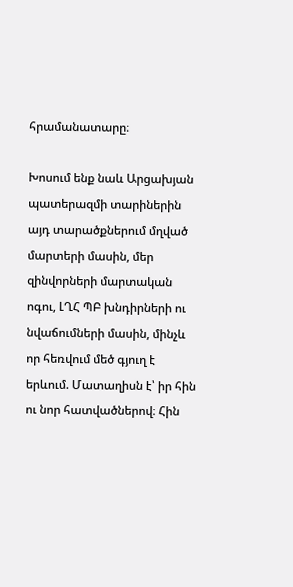հրամանատարը։

Խոսում ենք նաև Արցախյան պատերազմի տարիներին այդ տարածքներում մղված մարտերի մասին, մեր զինվորների մարտական ոգու, ԼՂՀ ՊԲ խնդիրների ու նվաճումների մասին, մինչև որ հեռվում մեծ գյուղ է երևում. Մատաղիսն է՝ իր հին ու նոր հատվածներով։ Հին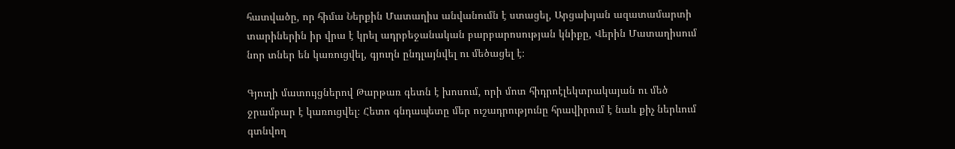հատվածը, որ հիմա Ներքին Մատաղիս անվանումն է ստացել, Արցախյան ազատամարտի տարիներին իր վրա է կրել ադրբեջանական բարբարոսության կնիքը, Վերին Մատաղիսում նոր տներ են կառուցվել, գյուղն ընդլայնվել ու մեծացել է։

Գյուղի մատույցներով Թարթառ գետն է խոսում, որի մոտ հիդրոէլեկտրակայան ու մեծ ջրամբար է կառուցվել։ Հետո գնդապետը մեր ուշադրությունը հրավիրում է նաև քիչ ներևում գտնվող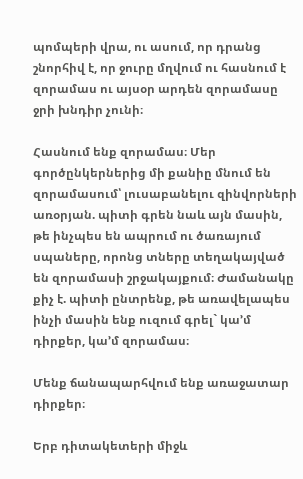պոմպերի վրա, ու ասում, որ դրանց շնորհիվ է, որ ջուրը մղվում ու հասնում է զորամաս ու այսօր արդեն զորամասը ջրի խնդիր չունի։

Հասնում ենք զորամաս։ Մեր գործընկերներից մի քանիը մնում են զորամասում՝ լուսաբանելու զինվորների առօրյան. պիտի գրեն նաև այն մասին, թե ինչպես են ապրում ու ծառայում սպաները, որոնց տները տեղակայված են զորամասի շրջակայքում։ Ժամանակը քիչ է. պիտի ընտրենք, թե առավելապես ինչի մասին ենք ուզում գրել` կա’մ դիրքեր, կա’մ զորամաս։

Մենք ճանապարհվում ենք առաջատար դիրքեր։

Երբ դիտակետերի միջև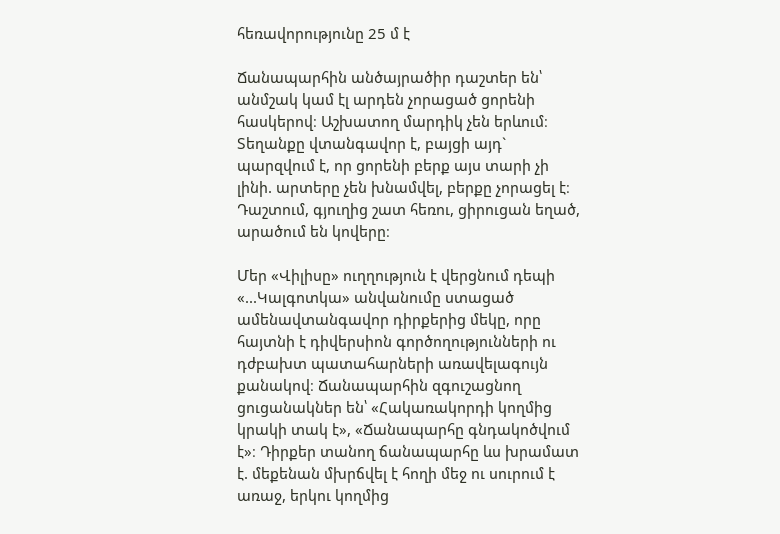հեռավորությունը 25 մ է

Ճանապարհին անծայրածիր դաշտեր են՝ անմշակ կամ էլ արդեն չորացած ցորենի հասկերով։ Աշխատող մարդիկ չեն երևում։ Տեղանքը վտանգավոր է, բայցի այդ` պարզվում է, որ ցորենի բերք այս տարի չի լինի. արտերը չեն խնամվել, բերքը չորացել է։ Դաշտում, գյուղից շատ հեռու, ցիրուցան եղած, արածում են կովերը։

Մեր «Վիլիսը» ուղղություն է վերցնում դեպի «...Կալգոտկա» անվանումը ստացած ամենավտանգավոր դիրքերից մեկը, որը հայտնի է դիվերսիոն գործողությունների ու դժբախտ պատահարների առավելագույն քանակով։ Ճանապարհին զգուշացնող ցուցանակներ են՝ «Հակառակորդի կողմից կրակի տակ է», «Ճանապարհը գնդակոծվում է»։ Դիրքեր տանող ճանապարհը ևս խրամատ է. մեքենան մխրճվել է հողի մեջ ու սուրում է առաջ, երկու կողմից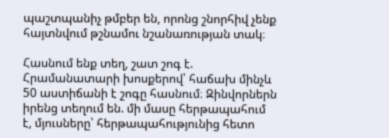պաշտպանիչ թմբեր են, որոնց շնորհիվ չենք հայտնվում թշնամու նշանառության տակ։

Հասնում ենք տեղ, շատ շոգ է. Հրամանատարի խոսքերով՝ հաճախ մինչև 50 աստիճանի է շոգը հասնում։ Զինվորներն իրենց տեղում են. մի մասը հերթապահում է, մյուսները՝ հերթապահությունից հետո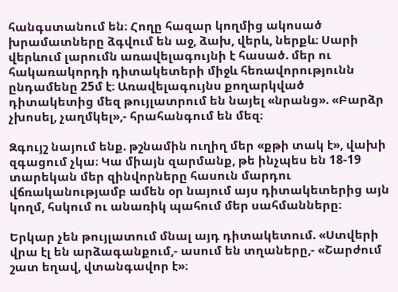հանգստանում են։ Հողը հազար կողմից ակոսած խրամատները ձգվում են աջ, ձախ, վերև, ներքև։ Սարի վերևում լարումն առավելագույնի է հասած. մեր ու հակառակորդի դիտակետերի միջև հեռավորությունն ընդամենը 25մ է։ Առավելագույնս քողարկված դիտակետից մեզ թույլատրում են նայել «նրանց». «Բարձր չխոսել, չաղմկել»,- հրահանգում են մեզ։

Զգույշ նայում ենք. թշնամին ուղիղ մեր «քթի տակ է», վախի զգացում չկա։ Կա միայն զարմանք, թե ինչպես են 18-19 տարեկան մեր զինվորները հասուն մարդու վճռականությամբ ամեն օր նայում այս դիտակետերից այն կողմ, հսկում ու անառիկ պահում մեր սահմանները։

Երկար չեն թույլատում մնալ այդ դիտակետում. «Ստվերի վրա էլ են արձագանքում,- ասում են տղաները,- «Շարժում շատ եղավ, վտանգավոր է»։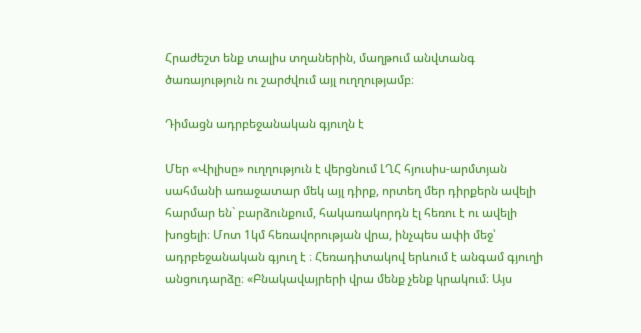Հրաժեշտ ենք տալիս տղաներին, մաղթում անվտանգ ծառայություն ու շարժվում այլ ուղղությամբ։

Դիմացն ադրբեջանական գյուղն է

Մեր «Վիլիսը» ուղղություն է վերցնում ԼՂՀ հյուսիս-արմտյան սահմանի առաջատար մեկ այլ դիրք, որտեղ մեր դիրքերն ավելի հարմար են` բարձունքում, հակառակորդն էլ հեռու է ու ավելի խոցելի։ Մոտ 1կմ հեռավորության վրա, ինչպես ափի մեջ՝ ադրբեջանական գյուղ է ։ Հեռադիտակով երևում է անգամ գյուղի անցուդարձը։ «Բնակավայրերի վրա մենք չենք կրակում։ Այս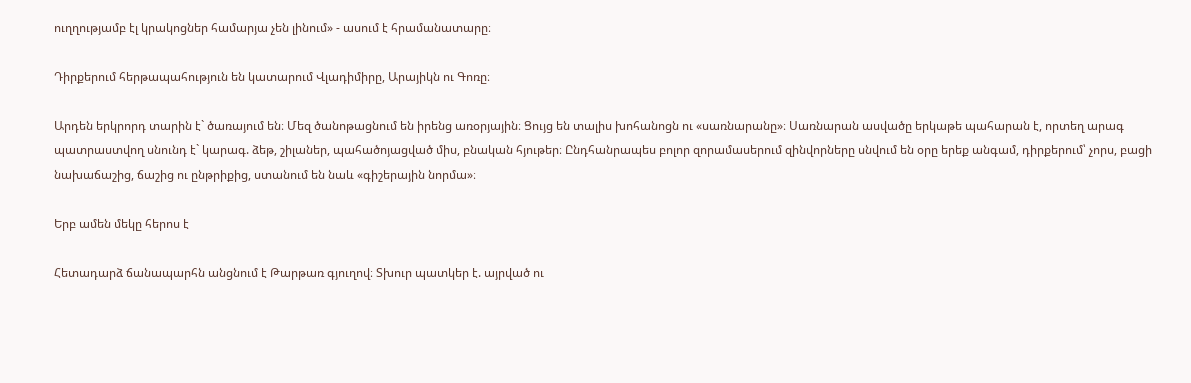ուղղությամբ էլ կրակոցներ համարյա չեն լինում» - ասում է հրամանատարը։

Դիրքերում հերթապահություն են կատարում Վլադիմիրը, Արայիկն ու Գոռը։

Արդեն երկրորդ տարին է` ծառայում են։ Մեզ ծանոթացնում են իրենց առօրյային։ Ցույց են տալիս խոհանոցն ու «սառնարանը»։ Սառնարան ասվածը երկաթե պահարան է, որտեղ արագ պատրաստվող սնունդ է` կարագ. ձեթ, շիլաներ, պահածոյացված միս, բնական հյութեր։ Ընդհանրապես բոլոր զորամասերում զինվորները սնվում են օրը երեք անգամ, դիրքերում՝ չորս, բացի նախաճաշից, ճաշից ու ընթրիքից, ստանում են նաև «գիշերային նորմա»։

Երբ ամեն մեկը հերոս է

Հետադարձ ճանապարհն անցնում է Թարթառ գյուղով։ Տխուր պատկեր է. այրված ու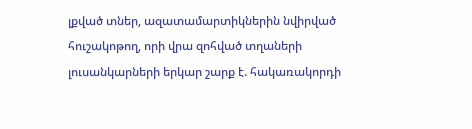լքված տներ, ազատամարտիկներին նվիրված հուշակոթող, որի վրա զոհված տղաների լուսանկարների երկար շարք է. հակառակորդի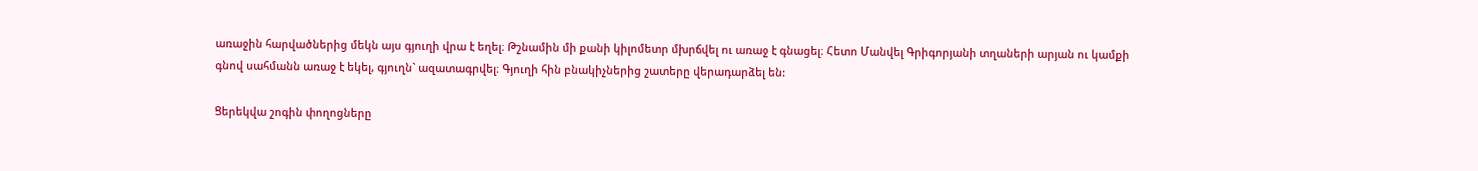առաջին հարվածներից մեկն այս գյուղի վրա է եղել։ Թշնամին մի քանի կիլոմետր մխրճվել ու առաջ է գնացել։ Հետո Մանվել Գրիգորյանի տղաների արյան ու կամքի գնով սահմանն առաջ է եկել, գյուղն` ազատագրվել։ Գյուղի հին բնակիչներից շատերը վերադարձել են:

Ցերեկվա շոգին փողոցները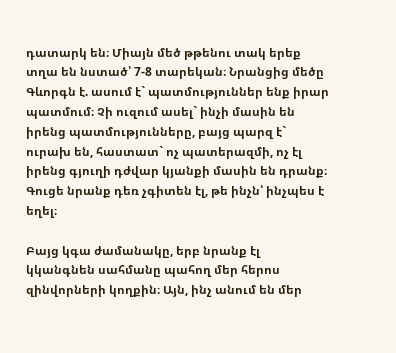դատարկ են։ Միայն մեծ թթենու տակ երեք տղա են նստած՝ 7-8 տարեկան։ Նրանցից մեծը Գևորգն է. ասում է` պատմություններ ենք իրար պատմում։ Չի ուզում ասել` ինչի մասին են իրենց պատմությունները, բայց պարզ է` ուրախ են, հաստատ` ոչ պատերազմի, ոչ էլ իրենց գյուղի դժվար կյանքի մասին են դրանք։ Գուցե նրանք դեռ չգիտեն էլ, թե ինչն՝ ինչպես է եղել։

Բայց կգա ժամանակը, երբ նրանք էլ կկանգնեն սահմանը պահող մեր հերոս զինվորների կողքին։ Այն, ինչ անում են մեր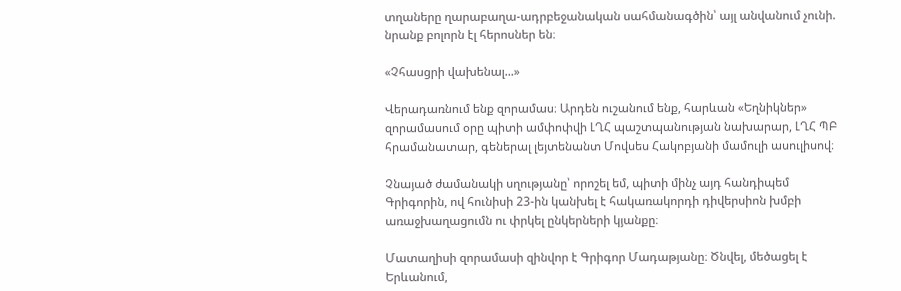տղաները ղարաբաղա-ադրբեջանական սահմանագծին՝ այլ անվանում չունի. նրանք բոլորն էլ հերոսներ են։

«Չհասցրի վախենալ...»

Վերադառնում ենք զորամաս։ Արդեն ուշանում ենք, հարևան «Եղնիկներ» զորամասում օրը պիտի ամփոփվի ԼՂՀ պաշտպանության նախարար, ԼՂՀ ՊԲ հրամանատար, գեներալ լեյտենանտ Մովսես Հակոբյանի մամուլի ասուլիսով։

Չնայած ժամանակի սղությանը՝ որոշել եմ, պիտի մինչ այդ հանդիպեմ Գրիգորին, ով հունիսի 23-ին կանխել է հակառակորդի դիվերսիոն խմբի առաջխաղացումն ու փրկել ընկերների կյանքը։

Մատաղիսի զորամասի զինվոր է Գրիգոր Մադաթյանը։ Ծնվել, մեծացել է Երևանում,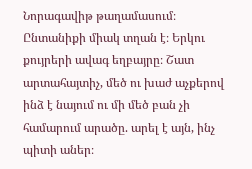Նորագավիթ թաղամասում։ Ընտանիքի միակ տղան է։ Երկու քույրերի ավագ եղբայրը։ Շատ արտահայտիչ, մեծ ու խաժ աչքերով ինձ է նայում ու մի մեծ բան չի համարում արածը. արել է այն, ինչ պիտի աներ։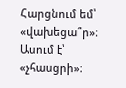Հարցնում եմ՝ «վախեցա՞ր»։ Ասում է՝ «չհասցրի»։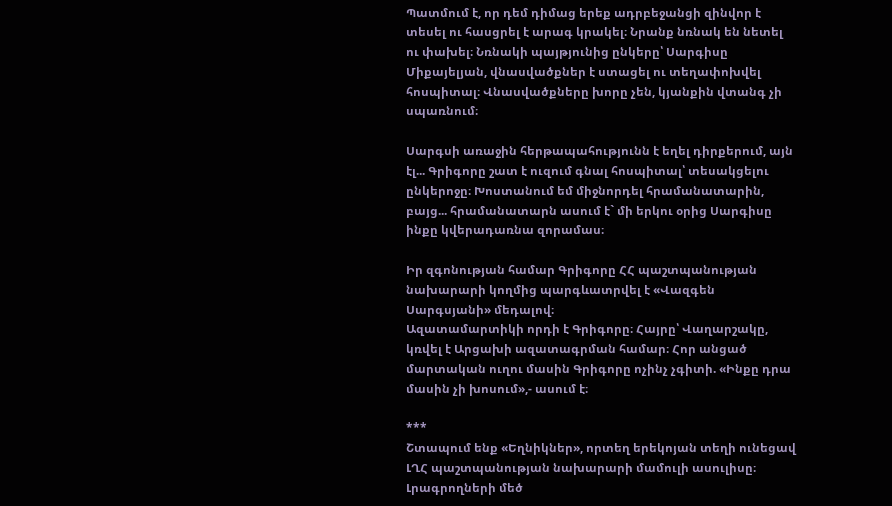Պատմում է, որ դեմ դիմաց երեք ադրբեջանցի զինվոր է տեսել ու հասցրել է արագ կրակել։ Նրանք նռնակ են նետել ու փախել։ Նռնակի պայթյունից ընկերը՝ Սարգիսը Միքայելյան, վնասվածքներ է ստացել ու տեղափոխվել հոսպիտալ։ Վնասվածքները խորը չեն, կյանքին վտանգ չի սպառնում։

Սարգսի առաջին հերթապահությունն է եղել դիրքերում, այն էլ... Գրիգորը շատ է ուզում գնալ հոսպիտալ՝ տեսակցելու ընկերոջը։ Խոստանում եմ միջնորդել հրամանատարին, բայց... հրամանատարն ասում է` մի երկու օրից Սարգիսը ինքը կվերադառնա զորամաս։

Իր զգոնության համար Գրիգորը ՀՀ պաշտպանության նախարարի կողմից պարգևատրվել է «Վազգեն Սարգսյանի» մեդալով։
Ազատամարտիկի որդի է Գրիգորը։ Հայրը՝ Վաղարշակը, կռվել է Արցախի ազատագրման համար։ Հոր անցած մարտական ուղու մասին Գրիգորը ոչինչ չգիտի. «Ինքը դրա մասին չի խոսում»,- ասում է։

***
Շտապում ենք «Եղնիկներ», որտեղ երեկոյան տեղի ունեցավ ԼՂՀ պաշտպանության նախարարի մամուլի ասուլիսը։
Լրագրողների մեծ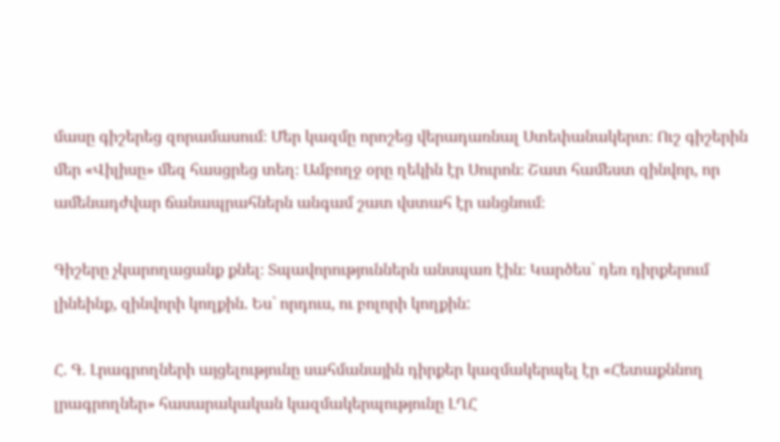մասը գիշերեց զորամասում։ Մեր կազմը որոշեց վերադառնալ Ստեփանակերտ։ Ուշ գիշերին մեր «Վիլիսը» մեզ հասցրեց տեղ։ Ամբողջ օրը ղեկին էր Սուրոն։ Շատ համեստ զինվոր, որ ամենադժվար ճանապրահներն անգամ շատ վստահ էր անցնում։

Գիշերը չկարողացանք քնել։ Տպավորություններն անսպառ էին։ Կարծես` դեռ դիրքերում լինեինք, զինվորի կողքին. Ես` որդուս, ու բոլորի կողքին:

Հ. Գ. Լրագրողների այցելությունը սահմանային դիրքեր կազմակերպել էր «Հետաքննող լրագրողներ» հասարակական կազմակերպությունը ԼՂՀ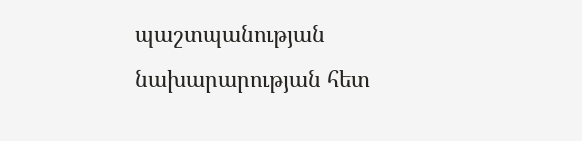պաշտպանության նախարարության հետ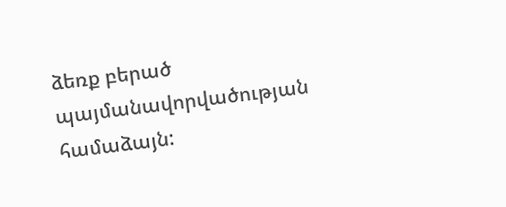ձեռք բերած պայմանավորվածության համաձայն: